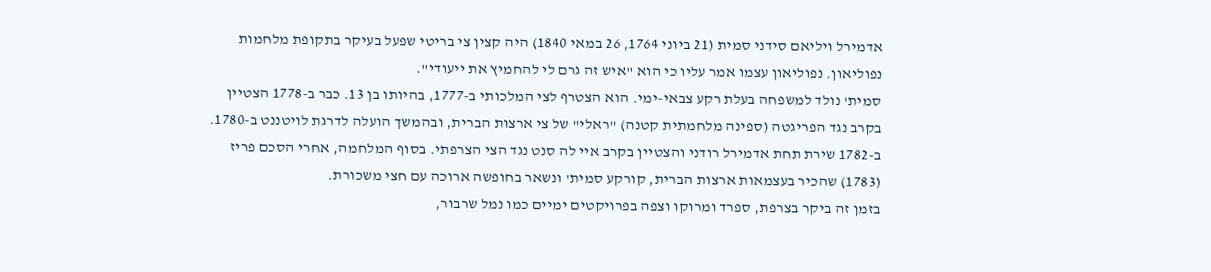אדמירל ויליאם סידני סמית (21 ביוני 1764, 26 במאי 1840) היה קצין צי בריטי שפעל בעיקר בתקופת מלחמות נפוליאון. נפוליאון עצמו אמר עליו כי הוא "איש זה גרם לי להחמיץ את ייעודי".
סמית' נולד למשפחה בעלת רקע צבאי-ימי. הוא הצטרף לצי המלכותי ב-1777, בהיותו בן 13. כבר ב-1778 הצטיין בקרב נגד הפריגטה (ספינה מלחמתית קטנה) "ראלי" של צי ארצות הברית, ובהמשך הועלה לדרגת לויטננט ב-1780. ב-1782 שירת תחת אדמירל רודני והצטיין בקרב איי לה סנט נגד הצי הצרפתי. בסוף המלחמה, אחרי הסכם פריז (1783) שהכיר בעצמאות ארצות הברית, קורקע סמית' ונשאר בחופשה ארוכה עם חצי משכורת.
בזמן זה ביקר בצרפת, ספרד ומרוקו וצפה בפרויקטים ימיים כמו נמל שרבור,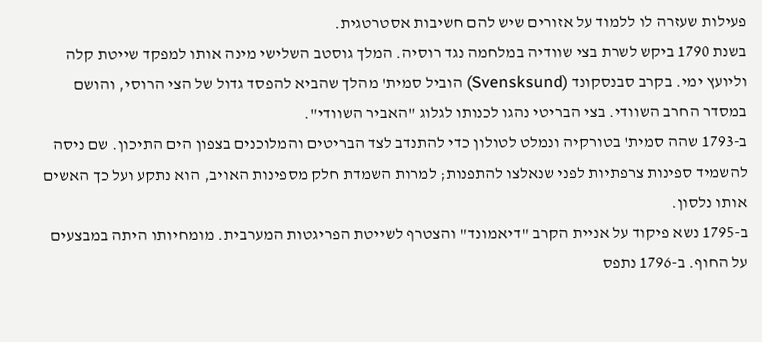פעילות שעזרה לו ללמוד על אזורים שיש להם חשיבות אסטרטגית.
בשנת 1790 ביקש לשרת בצי שוודיה במלחמה נגד רוסיה. המלך גוסטב השלישי מינה אותו למפקד שייטת קלה וליועץ ימי. בקרב סבנסקונד (Svensksund) הוביל סמית' מהלך שהביא להפסד גדול של הצי הרוסי, והושם במסדר החרב השוודי. בצי הבריטי נהגו לכנותו לגלוג "האביר השוודי".
ב-1793 שהה סמית' בטורקיה ונמלט לטולון כדי להתנדב לצד הבריטים והמלוכנים בצפון הים התיכון. שם ניסה להשמיד ספינות צרפתיות לפני שנאלצו להתפנות; למרות השמדת חלק מספינות האויב, הוא נתקע ועל כך האשים אותו נלסון.
ב-1795 נשא פיקוד על אניית הקרב "דיאמונד" והצטרף לשייטת הפריגטות המערבית. מומחיותו היתה במבצעים על החוף. ב-1796 נתפס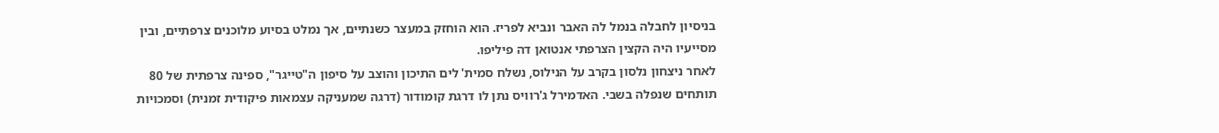בניסיון לחבלה בנמל לה האבר ונביא לפריז. הוא הוחזק במעצר כשנתיים, אך נמלט בסיוע מלוכנים צרפתיים, ובין מסייעיו היה הקצין הצרפתי אנטואן דה פיליפו.
לאחר ניצחון נלסון בקרב על הנילוס, נשלח סמית' לים התיכון והוצב על סיפון ה"טייגר", ספינה צרפתית של 80 תותחים שנפלה בשבי. האדמירל ג'רוויס נתן לו דרגת קומודור (דרגה שמעניקה עצמאות פיקודית זמנית) וסמכויות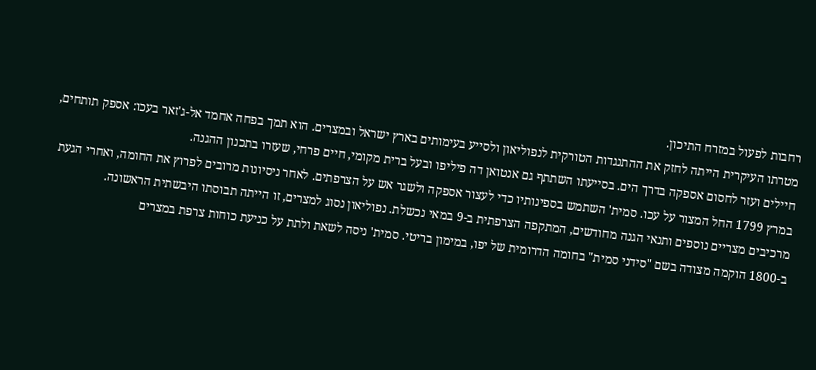רחבות לפעול במזרח התיכון.
מטרתו העיקרית הייתה לחזק את ההתנגדות הטורקית לנפוליאון ולסייע בעימותים בארץ ישראל ובמצרים. הוא תמך בפחה אחמד אל-ג'זאר בעכו: אספק תותחים, חיילים ועזר לחסום אספקה בדרך הים. בסייעתו השתתף גם אנטואן דה פיליפו ובעל ברית מקומי, חיים פרחי, שעזרו בתכנון ההגנה.
במרץ 1799 החל המצור על עכו. סמית' השתמש בספינותיו כדי לעצור אספקה ולשגר אש על הצרפתים. לאחר ניסיונות מרובים לפרוץ את החומה, ואחרי הגעת מרכיבים מצריים נוספים ותנאי הגנה מחודשים, המתקפה הצרפתית ב-9 במאי נכשלת. נפוליאון נסוג למצרים, זו הייתה תבוסתו היבשתית הראשונה.
ב-1800 הוקמה מצודה בשם "סידני סמית" בחומה הדרומית של יפו, במימון בריטי. סמית' ניסה לשאת ולתת על כניעת כוחות צרפת במצרים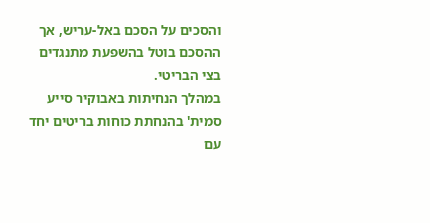והסכים על הסכם באל-עריש, אך ההסכם בוטל בהשפעת מתנגדים בצי הבריטי.
במהלך הנחיתות באבוקיר סייע סמית' בהנחתת כוחות בריטים יחד עם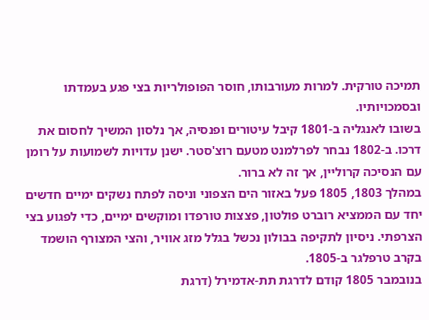תמיכה טורקית. למרות מעורבותו, חוסר הפופולריות בצי פגע בעמדתו ובסמכויותיו.
בשובו לאנגליה ב-1801 קיבל עיטורים ופנסיה, אך נלסון המשיך לחסום את דרכו. ב-1802 נבחר לפרלמנט מטעם רוצ'סטר. ישנן עדויות לשמועות על רומן עם הנסיכה קרוליין, אך זה לא ברור.
במהלך 1803, 1805 פעל באזור הים הצפוני וניסה לפתח נשקים ימיים חדשים יחד עם הממציא רוברט פולטון, פצצות טורפדו ומוקשים ימיים, כדי לפגוע בצי הצרפתי. ניסיון לתקיפה בבולון נכשל בגלל מזג אוויר, והצי המצורף הושמד בקרב טרפלגר ב-1805.
בנובמבר 1805 קודם לדרגת תת-אדמירל (דרגת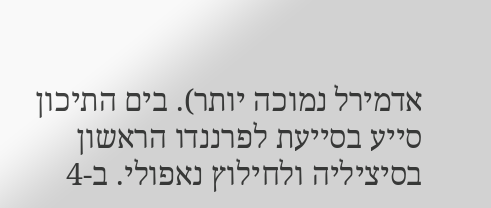אדמירל נמוכה יותר). בים התיכון סייע בסייעת לפרננדו הראשון בסיציליה ולחילוץ נאפולי. ב-4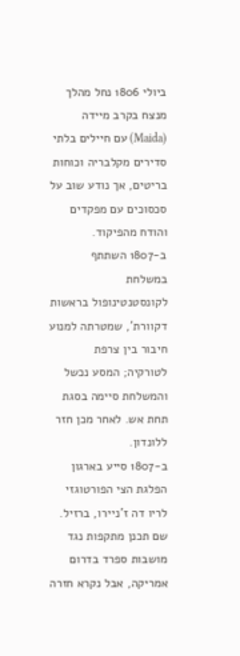ביולי 1806 נחל מהלך מנצח בקרב מיידה (Maida) עם חיילים בלתי סדירים מקלבריה וכוחות בריטים, אך נודע שוב על סכסוכים עם מפקדים והודח מהפיקוד.
ב-1807 השתתף במשלחת לקונסטנטינופול בראשות דקוורת', שמטרתה למנוע חיבור בין צרפת לטורקיה; המסע נכשל והמשלחת סיימה בסגת תחת אש. לאחר מכן חזר ללונדון.
ב-1807 סייע בארגון הפלגת הצי הפורטוגזי לריו דה ז'ניירו, ברזיל. שם תכנן מתקפות נגד מושבות ספרד בדרום אמריקה, אבל נקרא חזרה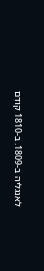לאנגליה ב-1809. ב-1810 קודם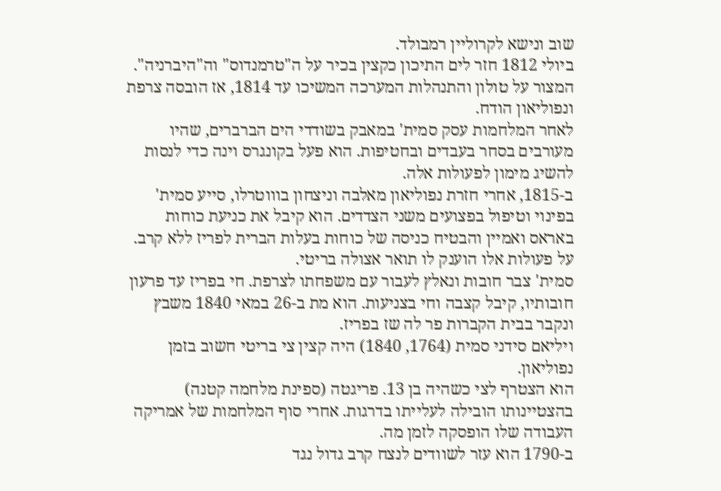שוב ונישא לקרוליין רמבולד.
ביולי 1812 חזר לים התיכון כקצין בכיר על ה"טרמנדוס" וה"היברניה". המצור על טולון והתנהלות המערכה המשיכו עד 1814, אז הובסה צרפת ונפוליאון הודח.
לאחר המלחמות עסק סמית' במאבק בשודדי הים הברברים, שהיו מעורבים בסחר בעבדים ובחטיפות. הוא פעל בקונגרס וינה כדי לנסות להשיג מימון לפעולות אלה.
ב-1815, אחרי חזרת נפוליאון מאלבה וניצחון בוווטרלו, סייע סמית' בפינוי וטיפול בפצועים משני הצדדים. הוא קיבל את כניעת כוחות באראס ואמיין והבטיח כניסה של כוחות בעלות הברית לפריז ללא קרב. על פעולות אלו הוענק לו תואר אצולה בריטי.
סמית' צבר חובות ונאלץ לעבור עם משפחתו לצרפת. חי בפריז עד פרעון חובותיו, קיבל קצבה וחי בצניעות. הוא מת ב-26 במאי 1840 משבץ ונקבר בבית הקברות פר לה שז בפריז.
ויליאם סידני סמית (1764, 1840) היה קצין צי בריטי חשוב בזמן נפוליאון.
הוא הצטרף לצי כשהיה בן 13. פריגטה (ספינת מלחמה קטנה) בהצטיינותו הובילה לעלייתו בדרגות. אחרי סוף המלחמות של אמריקה העבודה שלו הופסקה לזמן מה.
ב-1790 הוא עזר לשוודים לנצח קרב גדול נגד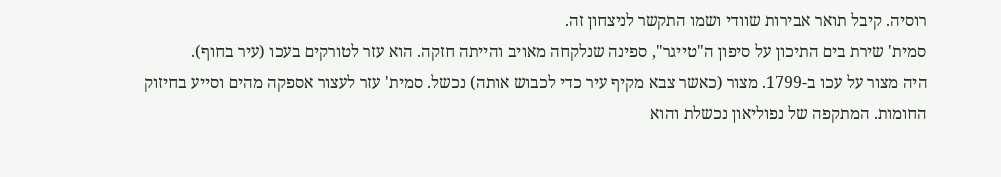רוסיה. קיבל תואר אבירות שוודי ושמו התקשר לניצחון זה.
סמית' שירת בים התיכון על סיפון ה"טייגר", ספינה שנלקחה מאויב והייתה חזקה. הוא עזר לטורקים בעכו (עיר בחוף).
היה מצור על עכו ב-1799. מצור (כאשר צבא מקיף עיר כדי לכבוש אותה) נכשל. סמית' עזר לעצור אספקה מהים וסייע בחיזוק החומות. המתקפה של נפוליאון נכשלת והוא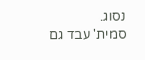נסוג.
סמית' עבד גם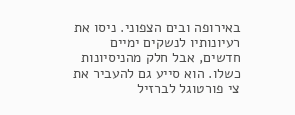באירופה ובים הצפוני. ניסו את רעיונותיו לנשקים ימיים חדשים, אבל חלק מהניסיונות כשלו. הוא סייע גם להעביר את צי פורטוגל לברזיל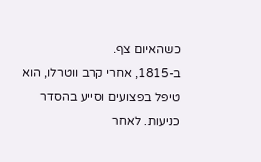כשהאיום צף.
ב-1815, אחרי קרב ווטרלו, הוא טיפל בפצועים וסייע בהסדר כניעות. לאחר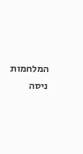המלחמות ניסה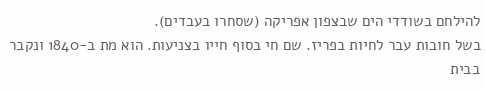להילחם בשודדי הים שבצפון אפריקה (שסחרו בעבדים).
בשל חובות עבר לחיות בפריז. שם חי בסוף חייו בצניעות. הוא מת ב-1840 ונקבר בבית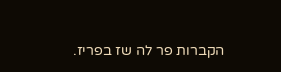הקברות פר לה שז בפריז.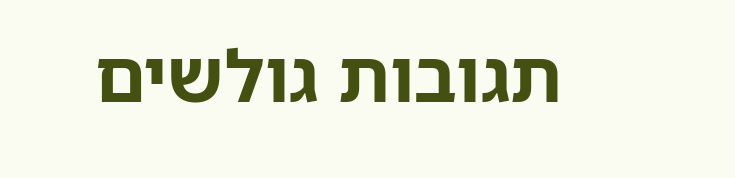תגובות גולשים